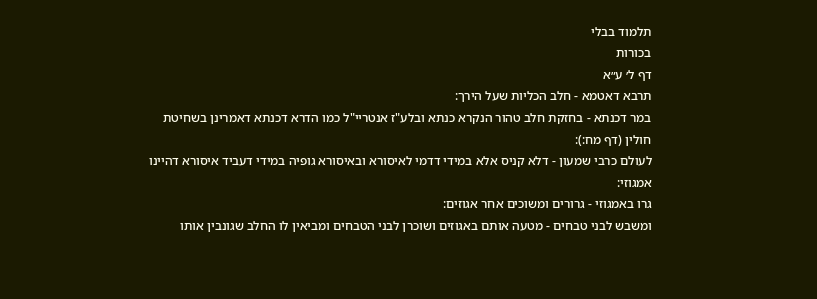תלמוד בבלי
בכורות
דף ל׳ ע״א
תרבא דאטמא - חלב הכליות שעל הירך:
במר דכנתא - בחזקת חלב טהור הנקרא כנתא ובלע"ז אנטריי"ל כמו הדרא דכנתא דאמרינן בשחיטת חולין (דף מח:):
לעולם כרבי שמעון - דלא קניס אלא במידי דדמי לאיסורא ובאיסורא גופיה במידי דעביד איסורא דהיינו אמגוזי:
גרו באמגוזי - גרורים ומשוכים אחר אגוזים:
ומשבש לבני טבחים - מטעה אותם באגוזים ושוכרן לבני הטבחים ומביאין לו החלב שגונבין אותו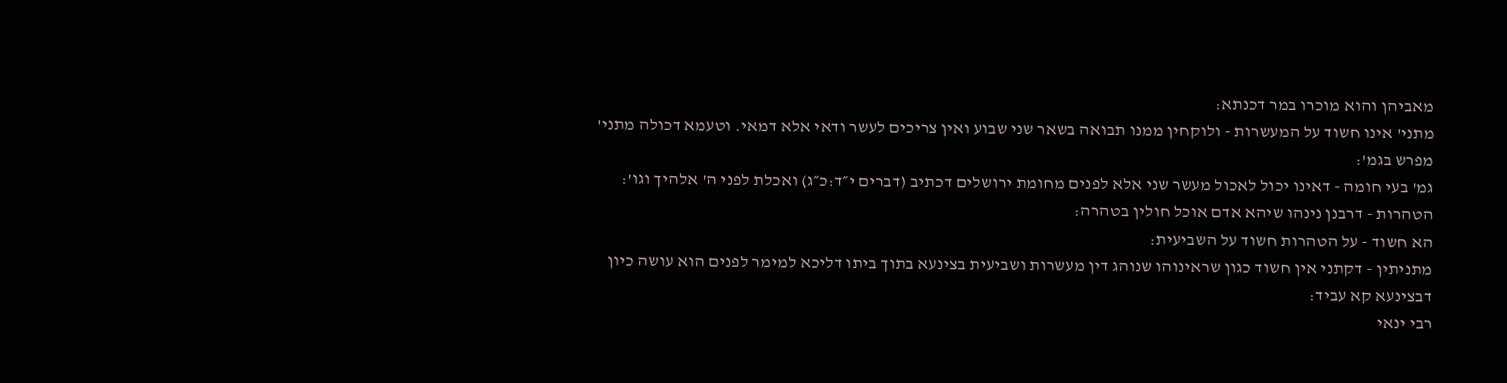מאביהן והוא מוכרו במר דכנתא:
מתני' אינו חשוד על המעשרות - ולוקחין ממנו תבואה בשאר שני שבוע ואין צריכים לעשר ודאי אלא דמאי. וטעמא דכולה מתני' מפרש בגמ':
גמ' בעי חומה - דאינו יכול לאכול מעשר שני אלא לפנים מחומת ירושלים דכתיב (דברים י״ד:כ״ג) ואכלת לפני ה' אלהיך וגו':
הטהרות - דרבנן נינהו שיהא אדם אוכל חולין בטהרה:
הא חשוד - על הטהרות חשוד על השביעית:
מתניתין - דקתני אין חשוד כגון שראינוהו שנוהג דין מעשרות ושביעית בצינעא בתוך ביתו דליכא למימר לפנים הוא עושה כיון דבצינעא קא עביד:
רבי ינאי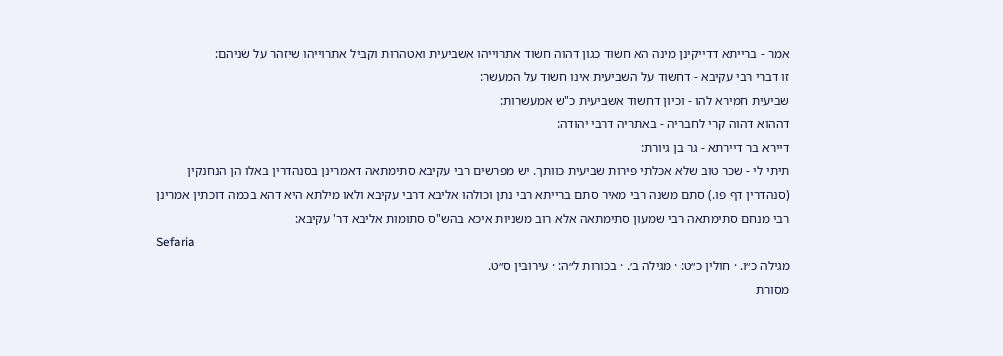אמר - ברייתא דדייקינן מינה הא חשוד כגון דהוה חשוד אתרוייהו אשביעית ואטהרות וקביל אתרוייהו שיזהר על שניהם:
זו דברי רבי עקיבא - דחשוד על השביעית אינו חשוד על המעשר:
שביעית חמירא להו - וכיון דחשוד אשביעית כ"ש אמעשרות:
דההוא דהוה קרי לחבריה - באתריה דרבי יהודה:
דיירא בר דיירתא - גר בן גיורת:
תיתי לי - שכר טוב שלא אכלתי פירות שביעית כוותך. יש מפרשים רבי עקיבא סתימתאה דאמרינן בסנהדרין באלו הן הנחנקין (סנהדרין דף פו.) סתם משנה רבי מאיר סתם ברייתא רבי נתן וכולהו אליבא דרבי עקיבא ולאו מילתא היא דהא בכמה דוכתין אמרינן רבי מנחם סתימתאה רבי שמעון סתימתאה אלא רוב משניות איכא בהש"ס סתומות אליבא דר' עקיבא:
Sefaria
מגילה כ״ו. · חולין כ״ט: · מגילה ב׳. · בכורות ל״ה: · עירובין ס״ט.
מסורת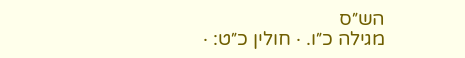הש״ס
מגילה כ״ו. · חולין כ״ט: ·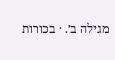מגילה ב׳. · בכורות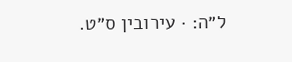ל״ה: · עירובין ס״ט.